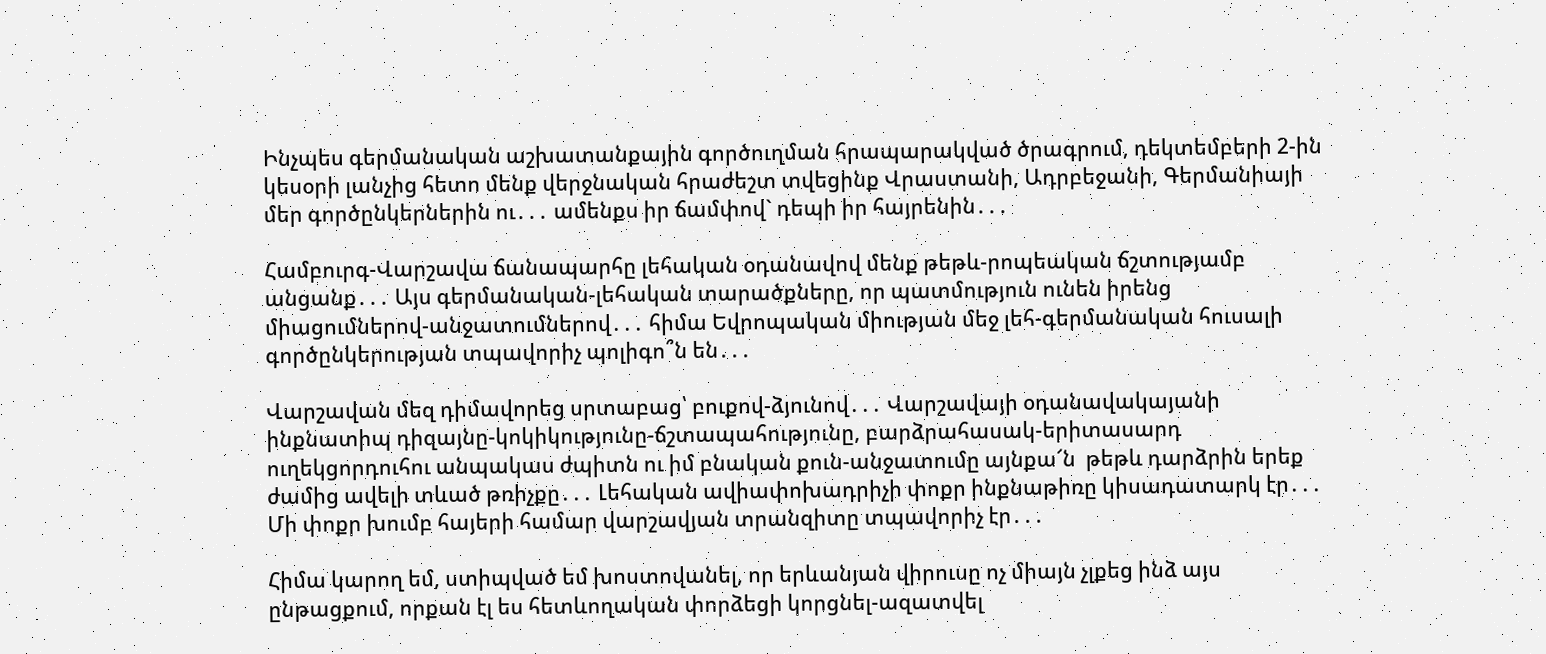Ինչպես գերմանական աշխատանքային գործուղման հրապարակված ծրագրում, դեկտեմբերի 2-ին կեսօրի լանչից հետո մենք վերջնական հրաժեշտ տվեցինք Վրաստանի, Ադրբեջանի, Գերմանիայի մեր գործընկերներին ու․․․ ամենքս իր ճամփով` դեպի իր հայրենին․․․

Համբուրգ-Վարշավա ճանապարհը լեհական օդանավով մենք թեթև-րոպեական ճշտությամբ անցանք․․․ Այս գերմանական-լեհական տարածքները, որ պատմություն ունեն իրենց միացումներով-անջատումներով․․․ հիմա Եվրոպական միության մեջ լեհ-գերմանական հուսալի գործընկերության տպավորիչ պոլիգո՞ն են․․․

Վարշավան մեզ դիմավորեց սրտաբաց՝ բուքով-ձյունով․․․ Վարշավայի օդանավակայանի ինքնատիպ դիզայնը-կոկիկությունը-ճշտապահությունը, բարձրահասակ-երիտասարդ ուղեկցորդուհու անպակաս ժպիտն ու իմ բնական քուն-անջատումը այնքա՜ն  թեթև դարձրին երեք ժամից ավելի տևած թռիչքը․․․ Լեհական ավիափոխադրիչի փոքր ինքնաթիռը կիսադատարկ էր․․․ Մի փոքր խումբ հայերի համար վարշավյան տրանզիտը տպավորիչ էր․․․

Հիմա կարող եմ, ստիպված եմ խոստովանել, որ երևանյան վիրուսը ոչ միայն չլքեց ինձ այս ընթացքում, որքան էլ ես հետևողական փորձեցի կորցնել-ազատվել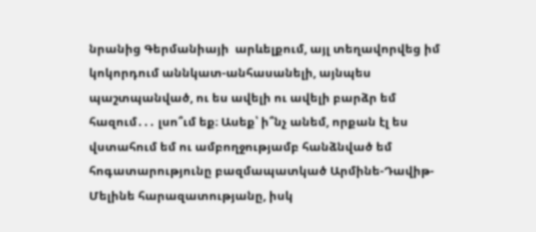նրանից Գերմանիայի  արևելքում, այլ տեղավորվեց իմ կոկորդում աննկատ-անհասանելի, այնպես պաշտպանված, ու ես ավելի ու ավելի բարձր եմ հազում․․․ լսո՞ւմ եք։ Ասեք՝ ի՞նչ անեմ, որքան էլ ես վստահում եմ ու ամբողջությամբ հանձնված եմ հոգատարությունը բազմապատկած Արմինե-Դավիթ-Մելինե հարազատությանը, իսկ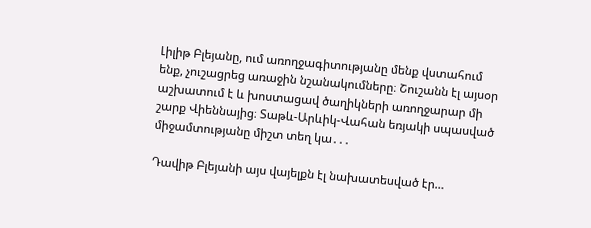Լիլիթ Բլեյանը, ում առողջագիտությանը մենք վստահում ենք, չուշացրեց առաջին նշանակումները։ Շուշանն էլ այսօր աշխատում է և խոստացավ ծաղիկների առողջարար մի շարք Վիեննայից։ Տաթև-Արևիկ-Վահան եռյակի սպասված միջամտությանը միշտ տեղ կա․․․

Դավիթ Բլեյանի այս վայելքն էլ նախատեսված էր…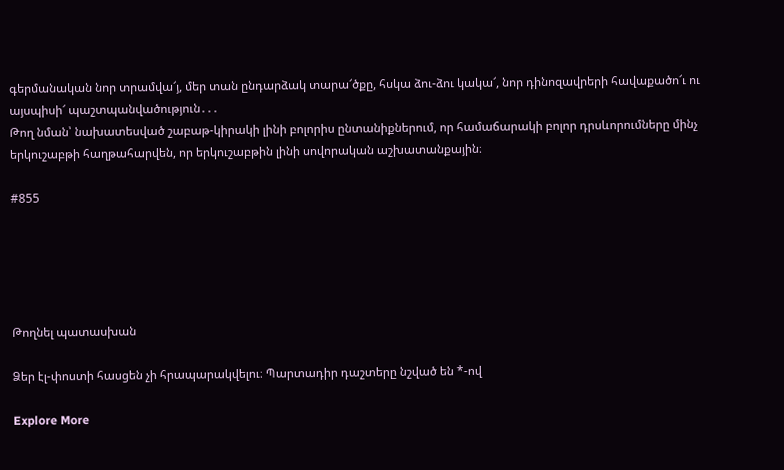գերմանական նոր տրամվա՜յ, մեր տան ընդարձակ տարա՜ծքը, հսկա ձու-ձու կակա՜, նոր դինոզավրերի հավաքածո՜ւ ու  այսպիսի՜ պաշտպանվածություն․․․
Թող նման՝ նախատեսված շաբաթ-կիրակի լինի բոլորիս ընտանիքներում, որ համաճարակի բոլոր դրսևորումները մինչ երկուշաբթի հաղթահարվեն, որ երկուշաբթին լինի սովորական աշխատանքային։

#855





Թողնել պատասխան

Ձեր էլ-փոստի հասցեն չի հրապարակվելու։ Պարտադիր դաշտերը նշված են *-ով

Explore More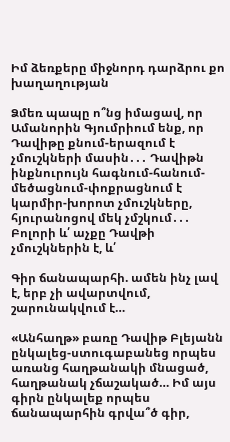Իմ ձեռքերը միջնորդ դարձրու քո խաղաղության

Ձմեռ պապը ո՞նց իմացավ, որ Ամանորին Գյումրիում ենք, որ Դավիթը քնում-երազում է չմուշկների մասին․․․ Դավիթն ինքնուրույն հագնում-հանում-մեծացնում-փոքրացնում է կարմիր-խորոտ չմուշկները, հյուրանոցով մեկ չմշկում․․․ Բոլորի և՛ աչքը Դավթի չմուշկներին է, և՛

Գիր ճանապարհի. ամեն ինչ լավ է, երբ չի ավարտվում, շարունակվում է…

«Անհաղթ» բառը Դավիթ Բլեյանն ընկալեց-ստուգաբանեց որպես առանց հաղթանակի մնացած, հաղթանակ չճաշակած… Իմ այս գիրն ընկալեք որպես ճանապարհին գրվա՞ծ գիր,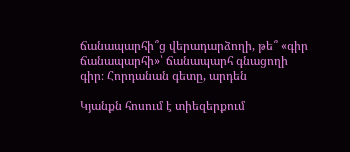ճանապարհի՞ց վերադարձողի, թե՞ «գիր ճանապարհի»՝ ճանապարհ գնացողի գիր։ Հորդանան գետը, արդեն

Կյանքն հոսում է տիեզերքում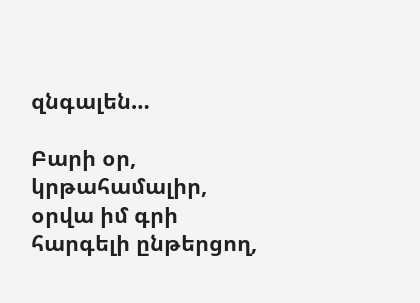զնգալեն…

Բարի օր, կրթահամալիր, օրվա իմ գրի հարգելի ընթերցող,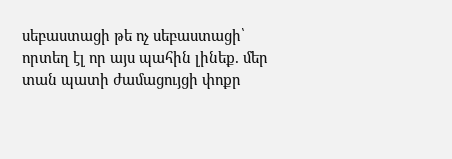սեբաստացի թե ոչ սեբաստացի՝ որտեղ էլ որ այս պահին լինեք. մեր տան պատի ժամացույցի փոքր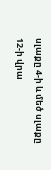սլաքը 4-ի և մեծ սլաքը 12-ի վրա